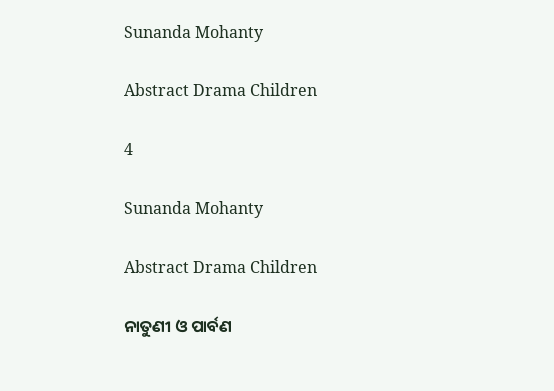Sunanda Mohanty

Abstract Drama Children

4

Sunanda Mohanty

Abstract Drama Children

ନାତୁଣୀ ଓ ପାର୍ବଣ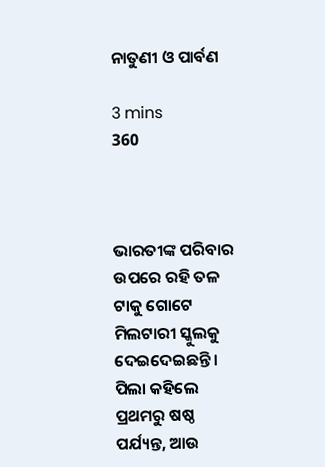ନାତୁଣୀ ଓ ପାର୍ବଣ

3 mins
360



ଭାରତୀଙ୍କ ପରିବାର ଉପରେ ରହି ତଳ ଟାକୁ ଗୋଟେ ମିଲଟାରୀ ସ୍କୁଲକୁ ଦେଇଦେଇଛନ୍ତି। ପିଲା କହିଲେ ପ୍ରଥମରୁ ଷଷ୍ଠ ପର୍ଯ୍ୟନ୍ତ, ଆଉ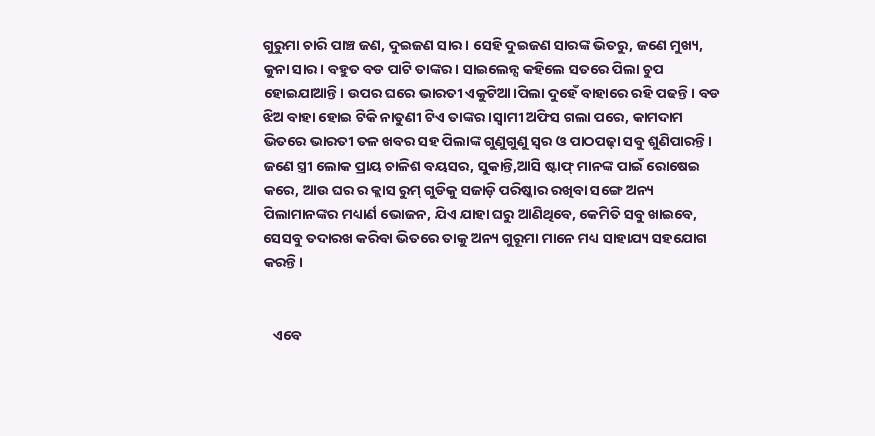ଗୁରୁମା ଚାରି ପାଞ୍ଚ ଜଣ, ଦୁଇଜଣ ସାର। ସେହି ଦୁଇଜଣ ସାରଙ୍କ ଭିତରୁ, ଜଣେ ମୁଖ୍ୟ, କୁନା ସାର। ବହୁତ ବଡ ପାଟି ତାଙ୍କର। ସାଇଲେନ୍ସ କହିଲେ ସତରେ ପିଲା ଚୁପ ହୋଇଯାଆନ୍ତି। ଉପର ଘରେ ଭାରତୀ ଏକୁଟିଆ।ପିଲା ଦୁହେଁ ବାହାରେ ରହି ପଢନ୍ତି। ବଡ ଝିଅ ବାହା ହୋଇ ଟିକି ନାତୁଣୀ ଟିଏ ତାଙ୍କର।ସ୍ୱାମୀ ଅଫିସ ଗଲା ପରେ, କାମଦାମ ଭିତରେ ଭାରତୀ ତଳ ଖବର ସହ ପିଲାଙ୍କ ଗୁଣୁଗୁଣୁ ସ୍ୱର ଓ ପାଠପଢ଼ା ସବୁ ଶୁଣିପାରନ୍ତି। ଜଣେ ସ୍ତ୍ରୀ ଲୋକ ପ୍ରାୟ ଚାଳିଶ ବୟସର, ସୁକାନ୍ତି,ଆସି ଷ୍ଟାଫ୍ ମାନଙ୍କ ପାଇଁ ରୋଷେଇ କରେ, ଆଉ ଘର ର କ୍ଲାସ ରୁମ୍ ଗୁଡିକୁ ସଜାଡ଼ି ପରିଷ୍କାର ରଖିବା ସଙ୍ଗେ ଅନ୍ୟ ପିଲାମାନଙ୍କର ମଧ୍ୟାର୍ଣ ଭୋଜନ, ଯିଏ ଯାହା ଘରୁ ଆଣିଥିବେ, କେମିତି ସବୁ ଖାଇବେ, ସେସବୁ ତଦାରଖ କରିବା ଭିତରେ ତାକୁ ଅନ୍ୟ ଗୁରୂମା ମାନେ ମଧ୍ୟ ସାହାଯ୍ୟ ସହଯୋଗ କରନ୍ତି।


   ଏବେ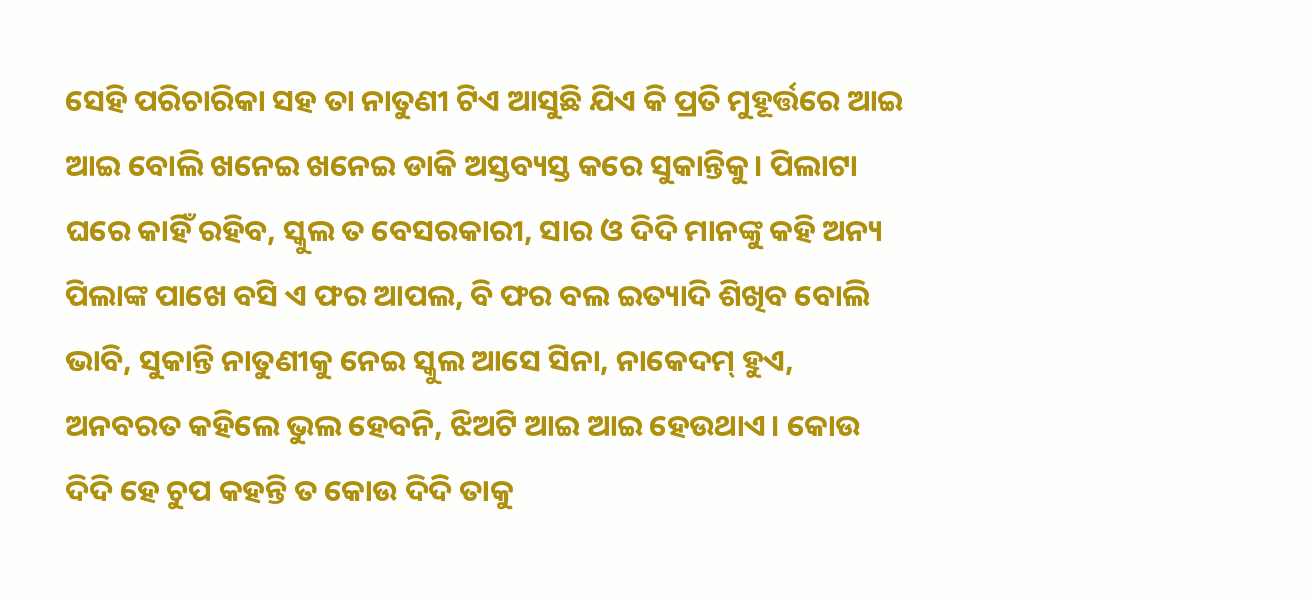ସେହି ପରିଚାରିକା ସହ ତା ନାତୁଣୀ ଟିଏ ଆସୁଛି ଯିଏ କି ପ୍ରତି ମୁହୂର୍ତ୍ତରେ ଆଇ ଆଇ ବୋଲି ଖନେଇ ଖନେଇ ଡାକି ଅସ୍ତବ୍ୟସ୍ତ କରେ ସୁକାନ୍ତିକୁ। ପିଲାଟା ଘରେ କାହିଁ ରହିବ, ସ୍କୁଲ ତ ବେସରକାରୀ, ସାର ଓ ଦିଦି ମାନଙ୍କୁ କହି ଅନ୍ୟ ପିଲାଙ୍କ ପାଖେ ବସି ଏ ଫର ଆପଲ, ବି ଫର ବଲ ଇତ୍ୟାଦି ଶିଖିବ ବୋଲି ଭାବି, ସୁକାନ୍ତି ନାତୁଣୀକୁ ନେଇ ସ୍କୁଲ ଆସେ ସିନା, ନାକେଦମ୍ ହୁଏ, ଅନବରତ କହିଲେ ଭୁଲ ହେବନି, ଝିଅଟି ଆଇ ଆଇ ହେଉଥାଏ। କୋଉ ଦିଦି ହେ ଚୁପ କହନ୍ତି ତ କୋଉ ଦିଦି ତାକୁ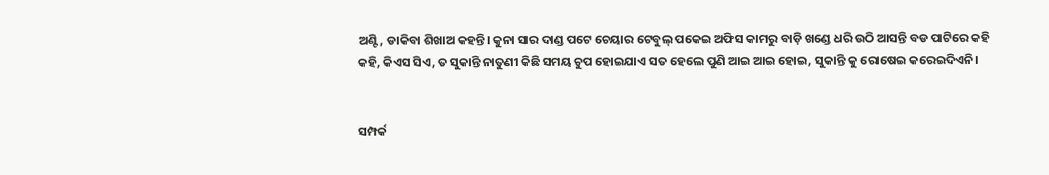ଅଣ୍ଟି, ଡାକିବା ଶିଖାଅ କହନ୍ତି। କୁନା ସାର ଦାଣ୍ଡ ପଟେ ଚେୟାର ଟେବୁଲ୍ ପକେଇ ଅଫିସ କାମରୁ ବାଡ଼ି ଖଣ୍ଡେ ଧରି ଉଠି ଆସନ୍ତି ବଡ ପାଟିରେ କହି କହି, କିଏସ ସିଏ, ତ ସୁକାନ୍ତି ନାତୁଣୀ କିଛି ସମୟ ଚୁପ ହୋଇଯାଏ ସତ ହେଲେ ପୁଣି ଆଇ ଆଇ ହୋଇ, ସୁକାନ୍ତି କୁ ରୋଷେଇ କରେଇଦିଏନି।


ସମ୍ପର୍କ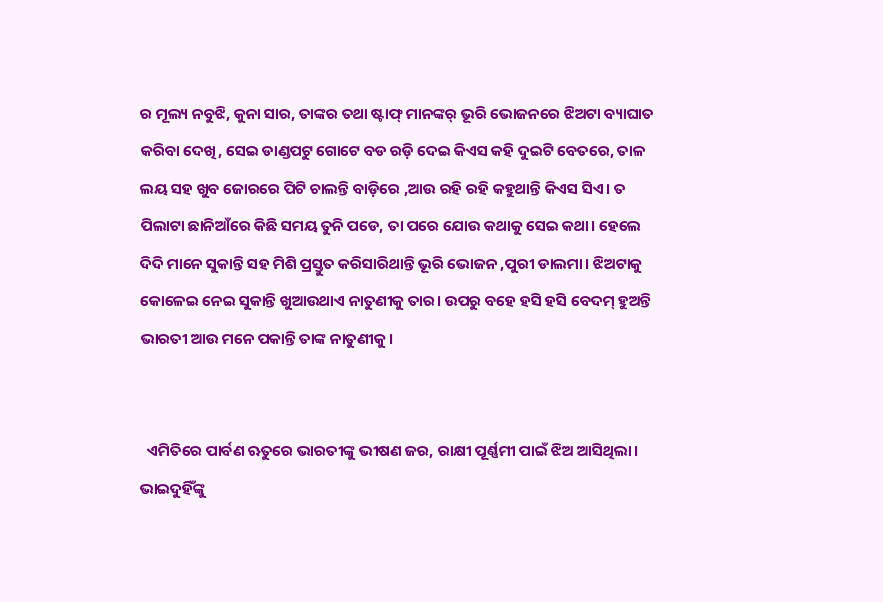ର ମୂଲ୍ୟ ନବୁଝି, କୁନା ସାର, ତାଙ୍କର ତଥା ଷ୍ଟାଫ୍ ମାନଙ୍କର୍ ଭୂରି ଭୋଜନରେ ଝିଅଟା ବ୍ୟାଘାତ କରିବା ଦେଖି, ସେଇ ଡାଣ୍ଡପଟୁ ଗୋଟେ ବଡ ରଡ଼ି ଦେଇ କିଏସ କହି ଦୁଇଟି ବେତରେ, ତାଳ ଲୟ ସହ ଖୁବ ଜୋରରେ ପିଟି ଚାଲନ୍ତି ବାଡ଼ିରେ ,ଆଉ ରହି ରହି କହୁଥାନ୍ତି କିଏସ ସିଏ। ତ ପିଲାଟା ଛାନିଆଁରେ କିଛି ସମୟ ତୁନି ପଡେ, ତା ପରେ ଯୋଉ କଥାକୁ ସେଇ କଥା। ହେଲେ ଦିଦି ମାନେ ସୁକାନ୍ତି ସହ ମିଶି ପ୍ରସ୍ତୁତ କରିସାରିଥାନ୍ତି ଭୂରି ଭୋଜନ ,ପୁରୀ ଡାଲମା। ଝିଅଟାକୁ କୋଳେଇ ନେଇ ସୁକାନ୍ତି ଖୁଆଉଥାଏ ନାତୁଣୀକୁ ତାର। ଉପରୁ ବହେ ହସି ହସି ବେଦମ୍ ହୁଅନ୍ତି ଭାରତୀ ଆଉ ମନେ ପକାନ୍ତି ତାଙ୍କ ନାତୁଣୀକୁ।


  ଏମିତିରେ ପାର୍ବଣ ଋତୁରେ ଭାରତୀଙ୍କୁ ଭୀଷଣ ଜର, ରାକ୍ଷୀ ପୂର୍ଣ୍ଣମୀ ପାଇଁ ଝିଅ ଆସିଥିଲା। ଭାଇଦୁହିଁଙ୍କୁ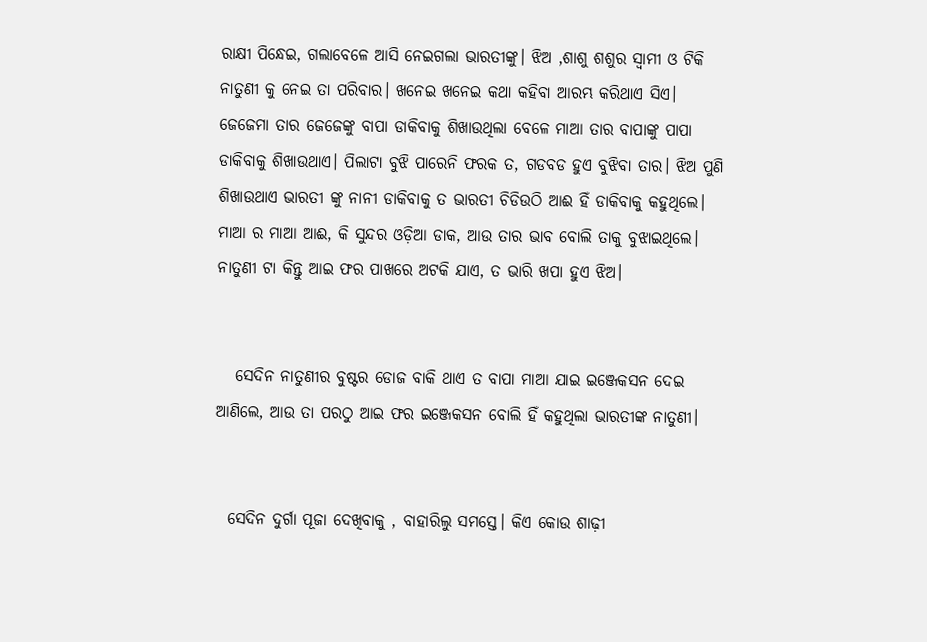ରାକ୍ଷୀ ପିନ୍ଧେଇ, ଗଲାବେଳେ ଆସି ନେଇଗଲା ଭାରତୀଙ୍କୁ। ଝିଅ ,ଶାଶୁ ଶଶୁର ସ୍ଵାମୀ ଓ ଟିକି ନାତୁଣୀ କୁ ନେଇ ତା ପରିବାର। ଖନେଇ ଖନେଇ କଥା କହିବା ଆରମ୍ଭ କରିଥାଏ ସିଏ। ଜେଜେମା ତାର ଜେଜେଙ୍କୁ ବାପା ଡାକିବାକୁ ଶିଖାଉଥିଲା ବେଳେ ମାଆ ତାର ବାପାଙ୍କୁ ପାପା ଡାକିବାକୁ ଶିଖାଉଥାଏ। ପିଲାଟା ବୁଝି ପାରେନି ଫରକ ତ, ଗଡବଡ ହୁଏ ବୁଝିବା ତାର। ଝିଅ ପୁଣି ଶିଖାଉଥାଏ ଭାରତୀ ଙ୍କୁ ନାନୀ ଡାକିବାକୁ ତ ଭାରତୀ ଚିଡିଉଠି ଆଈ ହିଁ ଡାକିବାକୁ କହୁଥିଲେ। ମାଆ ର ମାଆ ଆଈ, କି ସୁନ୍ଦର ଓଡ଼ିଆ ଡାକ, ଆଉ ତାର ଭାବ ବୋଲି ତାକୁ ବୁଝାଇଥିଲେ। ନାତୁଣୀ ଟା କିନ୍ତୁ ଆଇ ଫର ପାଖରେ ଅଟକି ଯାଏ, ତ ଭାରି ଖପା ହୁଏ ଝିଅ।


   ସେଦିନ ନାତୁଣୀର ବୁଷ୍ଟର ଡୋଜ ବାକି ଥାଏ ତ ବାପା ମାଆ ଯାଇ ଇଞ୍ଜେକସନ ଦେଇ ଆଣିଲେ, ଆଉ ତା ପରଠୁ ଆଇ ଫର ଇଞ୍ଜେକସନ ବୋଲି ହିଁ କହୁଥିଲା ଭାରତୀଙ୍କ ନାତୁଣୀ।


  ସେଦିନ ଦୁର୍ଗା ପୂଜା ଦେଖିବାକୁ , ବାହାରିଲୁ ସମସ୍ତେ। କିଏ କୋଉ ଶାଢ଼ୀ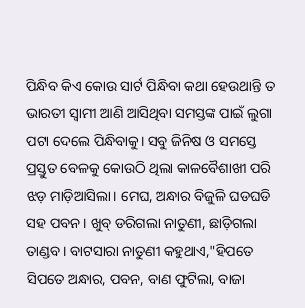ପିନ୍ଧିବ କିଏ କୋଉ ସାର୍ଟ ପିନ୍ଧିବା କଥା ହେଉଥାନ୍ତି ତ ଭାରତୀ ସ୍ଵାମୀ ଆଣି ଆସିଥିବା ସମସ୍ତଙ୍କ ପାଇଁ ଲୁଗା ପଟା ଦେଲେ ପିନ୍ଧିବାକୁ। ସବୁ ଜିନିଷ ଓ ସମସ୍ତେ ପ୍ରସ୍ତୁତ ବେଳକୁ କୋଉଠି ଥିଲା କାଳବୈଶାଖୀ ପରି ଝଡ଼ ମାଡ଼ିଆସିଲା। ମେଘ, ଅନ୍ଧାର ବିଜୁଳି ଘଡଘଡି ସହ ପବନ। ଖୁବ୍ ଡରିଗଲା ନାତୁଣୀ, ଛାଡ଼ିଗଲା ତାଣ୍ଡବ। ବାଟସାରା ନାତୁଣୀ କହୁଥାଏ,"ହିପତେ ସିପତେ ଅନ୍ଧାର, ପବନ, ବାଣ ଫୁଟିଲା, ବାଜା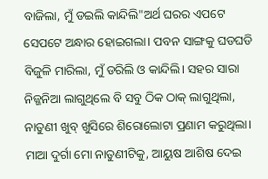ବାଜିଲା, ମୁଁ ଡଇଲି କାନ୍ଦିଲି"ଅର୍ଥ ଘରର ଏପଟେ ସେପଟେ ଅନ୍ଧାର ହୋଇଗଲା। ପବନ ସାଙ୍ଗକୁ ଘଡଘଡି ବିଜୁଳି ମାରିଲା, ମୁଁ ଡରିଲି ଓ କାନ୍ଦିଲି। ସହର ସାରା ନିଜ୍ଜନିଆ ଲାଗୁଥିଲେ ବି ସବୁ ଠିକ ଠାକ୍ ଲାଗୁଥିଲା, ନାତୁଣୀ ଖୁବ୍ ଖୁସିରେ ଶିରୋଲୋଟା ପ୍ରଣାମ କରୁଥିଲା। ମାଆ ଦୁର୍ଗା ମୋ ନାତୁଣୀଟିକୁ, ଆୟୁଷ ଆଶିଷ ଦେଇ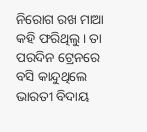ନିରୋଗ ରଖ ମାଆ କହି ଫରିଥିଲୁ। ତା ପରଦିନ ଟ୍ରେନରେ ବସି କାନ୍ଦୁଥିଲେ ଭାରତୀ ବିଦାୟ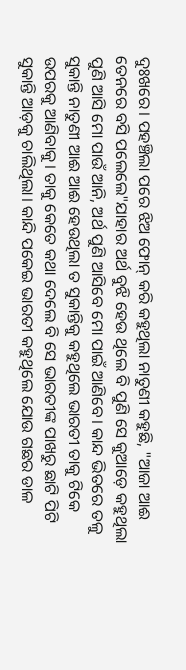ଦୁଃଖରେ। ପହଞ୍ଚିଲା ପରେ ଝିଅ ଫୋନ୍ କରି କହୁଥିଲା ନାତୁଣୀ କହୁଛି, "ଆଜା ଆଈ ତେନରେ ବସି ପଲେଲେ"ଯାହାର ଅର୍ଥ ବୁଝି ହେଉ ଥିଲେ ବି ପୁଣି ସେ କୁଆଡ଼େ କହୁଥିଲା ପୁଣି ଆସି ମୋ ପାଉଁ ଆନି, ଅର୍ଥ ପୁଣି ଆସିବେ ମୋ ପାଇଁ ଆଣିବେ। କାନ୍ଦ ଭିତରେ ତଳୁ ସୁକାନ୍ତି ନାତୁଣୀ ଆଈ ଆଈ ହେଉଥିଲା ତ ସୁକାନ୍ତିକୁ କହୁଥିଲେ ଭାରତୀ ତାକୁ ଟିକେ ଉପରକୁ ଆଣିବାକୁ। ତାକୁ କେତେ କଥା ଦେଲେ ବି ସେ ଭାରତୀଙ୍କ ପାଖରୁ ଛାଟି ପିଟି ସୁକାନ୍ତି ଆଡ଼କୁ ଚାଲିଥିଲା। କାନ୍ଦି ପକେଇ ଭାରତୀ କହୁଥିଲେ ଯୋଉ ଗଛର ଡାଳ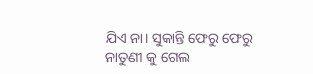ଯିଏ ନା। ସୁକାନ୍ତି ଫେରୁ ଫେରୁ ନାତୁଣୀ କୁ ଗେଲ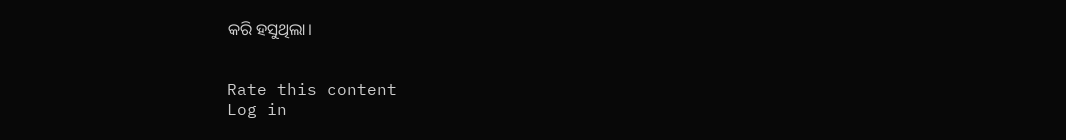କରି ହସୁଥିଲା।


Rate this content
Log in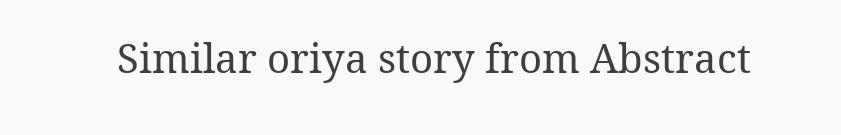Similar oriya story from Abstract